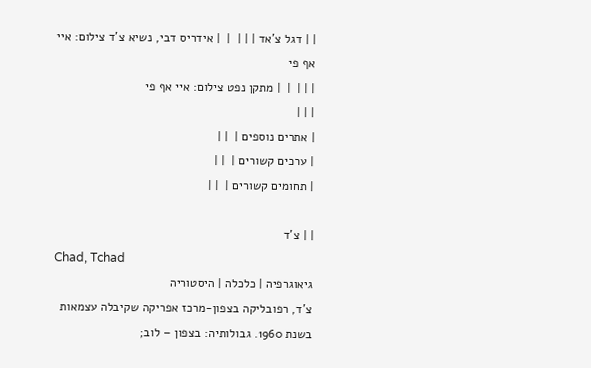| | דגל צ'אד | | |  |  | אידריס דבי, נשיא צ'ד צילום: איי אף פי
| | |  |  | מתקן נפט צילום: איי אף פי
| | |
| אתרים נוספים |  | |
| ערכים קשורים |  | |
| תחומים קשורים |  | |

| | צ'ד
Chad, Tchad
גיאוגרפיה | כלכלה | היסטוריה
צ'ד, רפובליקה בצפון-מרכז אפריקה שקיבלה עצמאות בשנת 1960. גבולותיה: בצפון – לוב;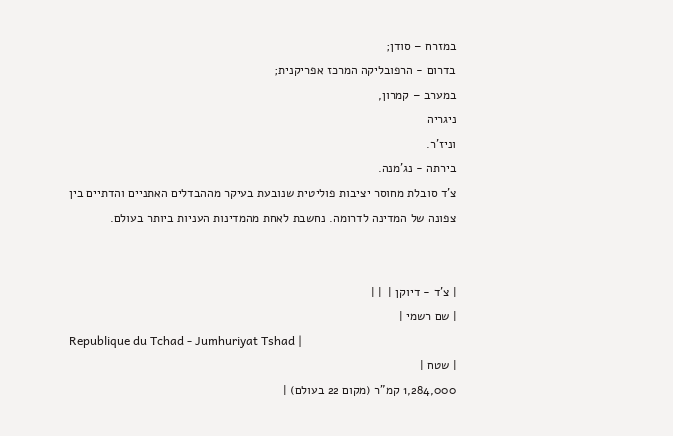במזרח – סודן;
בדרום - הרפובליקה המרכז אפריקנית;
במערב – קמרון,
ניגריה
וניז'ר.
בירתה - נג'מנה.
צ'ד סובלת מחוסר יציבות פוליטית שנובעת בעיקר מההבדלים האתניים והדתיים בין צפונה של המדינה לדרומה. נחשבת לאחת מהמדינות העניות ביותר בעולם.


| צ'ד - דיוקן |  | |
| שם רשמי |
Republique du Tchad - Jumhuriyat Tshad |
| שטח |
1,284,000 קמ"ר (מקום 22 בעולם) |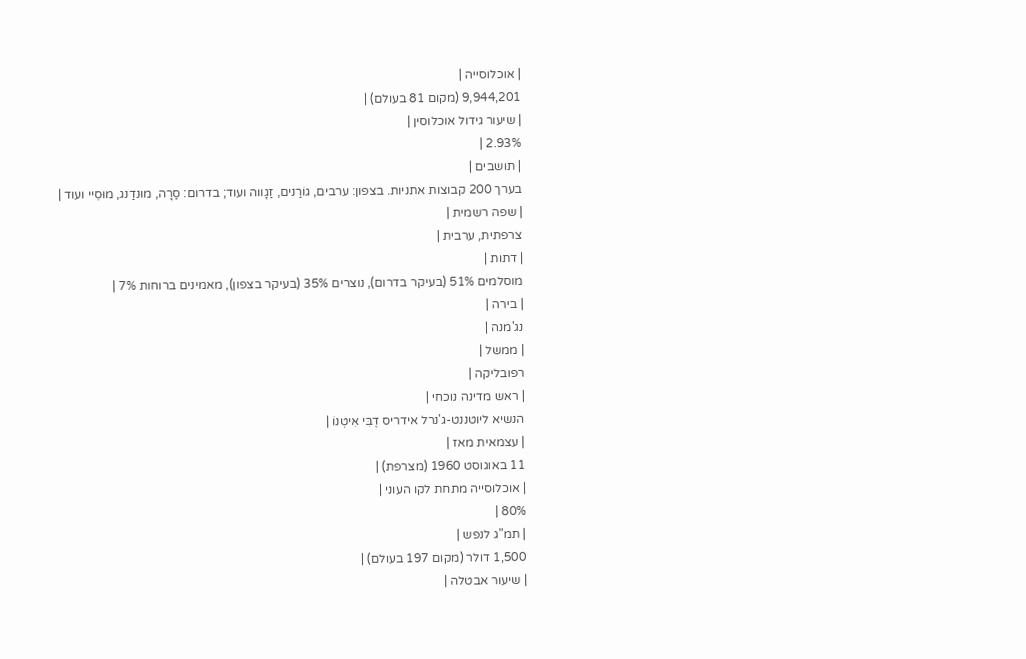| אוכלוסייה |
9,944,201 (מקום 81 בעולם) |
| שיעור גידול אוכלוסין |
2.93% |
| תושבים |
בערך 200 קבוצות אתניות. בצפון: ערבים, גוֹרַנים, זַגָווה ועוד; בדרום: סַרָה, מוּנדַנג, מוּסֵיי ועוד |
| שפה רשמית |
צרפתית, ערבית |
| דתות |
מוסלמים 51% (בעיקר בדרום), נוצרים 35% (בעיקר בצפון), מאמינים ברוחות 7% |
| בירה |
נג'מנה |
| ממשל |
רפובליקה |
| ראש מדינה נוכחי |
הנשיא ליוטננט-ג'נרל אידריס דֶבִּי אִיטְנוֹ |
| עצמאית מאז |
11 באוגוסט 1960 (מצרפת) |
| אוכלוסייה מתחת לקו העוני |
80% |
| תמ"ג לנפש |
1,500 דולר (מקום 197 בעולם) |
| שיעור אבטלה |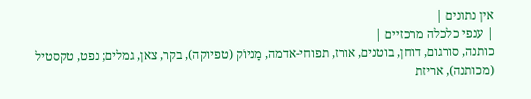אין נתונים |
| ענפי כלכלה מרכזיים |
כותנה, סורגום, דוחן, בוטנים, אורז, תפוחי-אדמה, מַניוֹק (טפיוקה), בקר, צאן, גמלים; נפט, טקסטיל (מכותנה), אריזת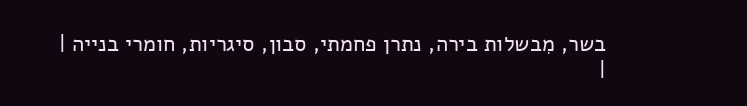בשר, מִבשלות בירה, נתרן פחמתי, סבון, סיגריות, חומרי בנייה |
|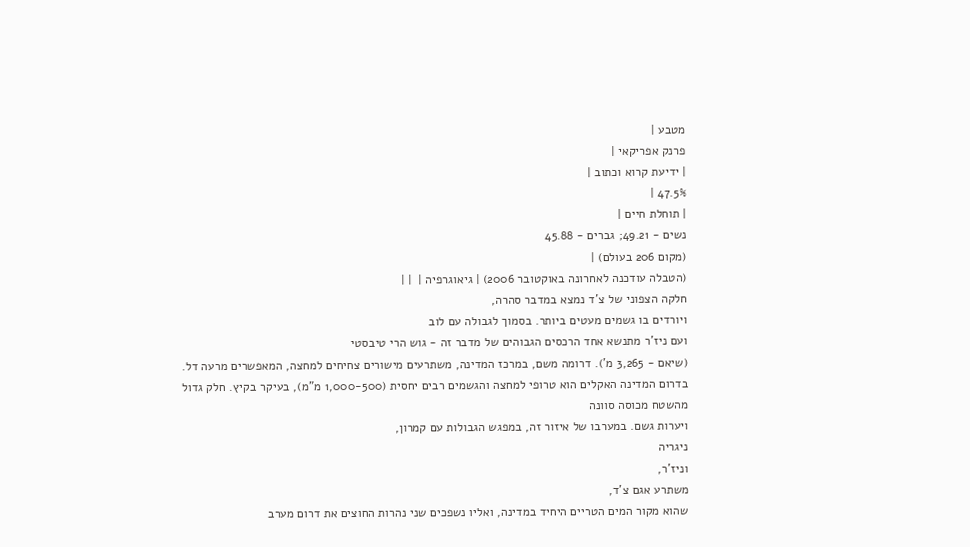מטבע |
פרנק אפריקאי |
| ידיעת קרוא וכתוב |
47.5% |
| תוחלת חיים |
נשים - 49.21; גברים - 45.88
(מקום 206 בעולם) |
(הטבלה עודכנה לאחרונה באוקטובר 2006) | גיאוגרפיה |  | |
חלקה הצפוני של צ'ד נמצא במדבר סהרה,
ויורדים בו גשמים מעטים ביותר. בסמוך לגבולה עם לוב
ועם ניז'ר מתנשא אחד הרכסים הגבוהים של מדבר זה - גוש הרי טיבסטי
(שיאם - 3,265 מ'). דרומה משם, במרכז המדינה, משתרעים מישורים צחיחים למחצה, המאפשרים מרעה דל. בדרום המדינה האקלים הוא טרופי למחצה והגשמים רבים יחסית (1,000-500 מ"מ), בעיקר בקיץ. חלק גדול מהשטח מכוסה סוונה
ויערות גשם. במערבו של איזור זה, במפגש הגבולות עם קמרון,
ניגריה
וניז'ר,
משתרע אגם צ'ד,
שהוא מקור המים הטריים היחיד במדינה, ואליו נשפכים שני נהרות החוצים את דרום מערב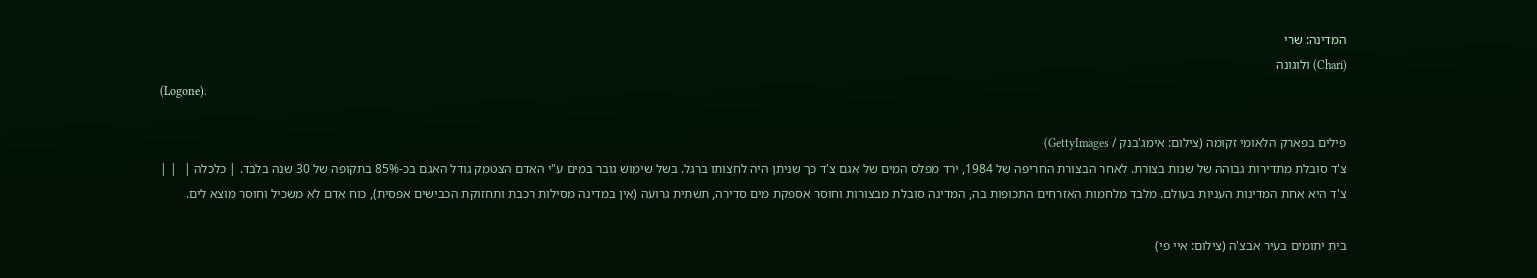המדינה: שרי
(Chari) ולוגונה
(Logone).

פילים בפארק הלאומי זקומה (צילום: אימג'בנק / GettyImages)
צ'ד סובלת מתדירות גבוהה של שנות בצורת. לאחר הבצורת החריפה של 1984, ירד מפלס המים של אגם צ'ד כך שניתן היה לחצותו ברגל. בשל שימוש גובר במים ע"י האדם הצטמק גודל האגם בכ-85% בתקופה של 30 שנה בלבד. | כלכלה |  | |
צ'ד היא אחת המדינות העניות בעולם. מלבד מלחמות האזרחים התכופות בה, המדינה סובלת מבצורות וחוסר אספקת מים סדירה, תשתית גרועה (אין במדינה מסילות רכבת ותחזוקת הכבישים אפסית), כוח אדם לא משכיל וחוסר מוצא לים.

בית יתומים בעיר אבצ'ה (צילום: איי פי)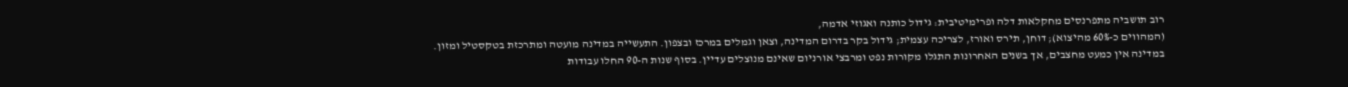רוב תושביה מתפרנסים מחקלאות דלה ופרימיטיבית: גידול כותנה ואגוזי אדמה,
(המהווים כ-60% מהיצוא); דוחן, תירס ואורז, לצריכה עצמית; גידול בקר בדרום המדינה, וצאן וגמלים במרכז ובצפון. התעשייה במדינה מועטה ומתרכזת בטקסטיל ומזון.
במדינה אין כמעט מחצבים, אך בשנים האחרונות התגלו מקורות נפט ומרבצי אורניום שאינם מנוצלים עדיין. בסוף שנות ה-90 החלו עבודות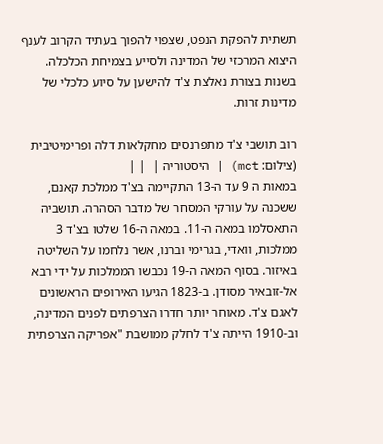תשתית להפקת הנפט, שצפוי להפוך בעתיד הקרוב לענף היצוא המרכזי של המדינה ולסייע בצמיחת הכלכלה.
בשנות בצורת נאלצת צ'ד להישען על סיוע כלכלי של מדינות זרות.

רוב תושבי צ'ד מתפרנסים מחקלאות דלה ופרימיטיבית (צילום: mct) | היסטוריה |  | |
במאות ה 9 עד ה-13 התקיימה בצ'ד ממלכת קאנם, ששכנה על עורקי המסחר של מדבר הסהרה. תושביה התאסלמו במאה ה-11. במאה ה-16 שלטו בצ'ד 3 ממלכות, וואדי, בגרימי וברנו, אשר נלחמו על השליטה באיזור. בסוף המאה ה-19 נכבשו הממלכות על ידי רבא אל-זובאיר מסודן. ב-1823 הגיעו האירופים הראשונים לאגם צ'ד. מאוחר יותר חדרו הצרפתים לפנים המדינה, וב-1910 הייתה צ'ד לחלק ממושבת "אפריקה הצרפתית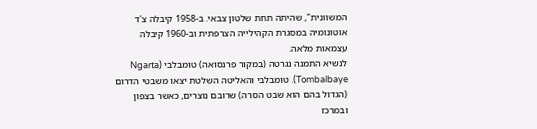המשוונית", שהיתה תחת שלטון צבאי. ב-1958 קיבלה צ'ד אוטונומיה במסגרת הקהילייה הצרפתית וב-1960 קיבלה עצמאות מלאה.
לנשיא התמנה נגרטה (במקור פרנסואה) טומבלבי (Ngarta Tombalbaye). טומבלבי והאליטה השלטת יצאו משבטי הדרום (הגדול בהם הוא שבט הסרה) שרובם נוצרים, כאשר בצפון ובמרכז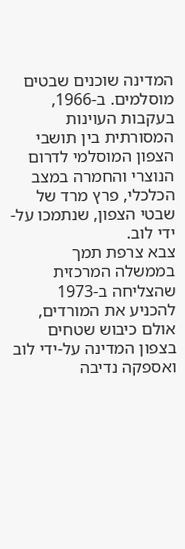המדינה שוכנים שבטים מוסלמים. ב-1966, בעקבות העוינות המסורתית בין תושבי הצפון המוסלמי לדרום הנוצרי והחמרה במצב הכלכלי, פרץ מרד של שבטי הצפון, שנתמכו על-ידי לוב.
צבא צרפת תמך בממשלה המרכזית שהצליחה ב-1973 להכניע את המורדים, אולם כיבוש שטחים בצפון המדינה על-ידי לוב ואספקה נדיבה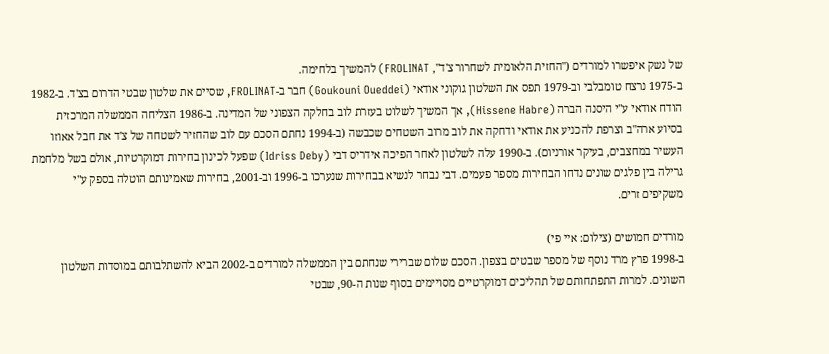של נשק איפשרו למורדים ("החזית הלאומית לשחרור צ'ד", FROLINAT) להמשיך בלחימה.
ב-1975 נרצח טומבלבי וב-1979 תפס את השלטון גוקוני אודאי (Goukouni Oueddei) חבר ב-FROLINAT, שסיים את שלטון שבטי הדרום בצ'ד. ב-1982 הודח אודאי ע"י היסנה הברה (Hissene Habre), אך המשיך לשלוט בעזרת לוב בחלקה הצפוני של המדינה. ב-1986 הצליחה הממשלה המרכזית בסיוע ארה"ב וצרפת להכניע את אודאי ודחקה את לוב מרוב השטחים שכבשה (ב-1994 נחתם הסכם עם לוב שהחזיר לשטחה של צ'ד את חבל אאוזו העשיר במחצבים, בעיקר אורניום). ב-1990 עלה לשלטון לאחר הפיכה אידריס דבי (Idriss Deby) שפעל לכינון בחירות דמוקרטיות, אולם בשל מלחמת גרילה בין פלגים שונים נדחו הבחירות מספר פעמים. דבי נבחר לנשיא בבחירות שנערכו ב-1996 וב-2001, בחירות שאמינותם הוטלה בספק ע"י משקיפים זרים.

מורדים חמושים (צילום: איי פי)
ב-1998 פרץ מרד נוסף של מספר שבטים בצפון. הסכם שלום שברירי שנחתם בין הממשלה למורדים ב-2002 הביא להשתלבותם במוסדות השלטון השונים. למרות התפתחותם של תהליכים דמוקרטיים מסויימים בסוף שנות ה-90, שבטי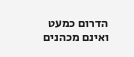הדרום כמעט ואינם מכהנים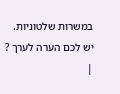במשרות שלטוניות.
יש לכם הערה לערך ?
|